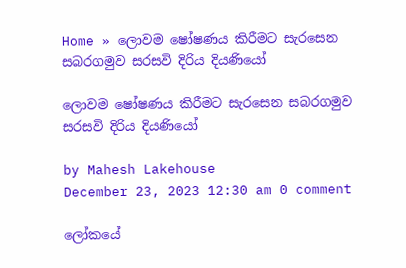Home » ලොවම ෂෝෂණය කිරීමට සැරසෙන සබරගමුව සරසවි දිරිය දියණියෝ

ලොවම ෂෝෂණය කිරීමට සැරසෙන සබරගමුව සරසවි දිරිය දියණියෝ

by Mahesh Lakehouse
December 23, 2023 12:30 am 0 comment

ලෝකයේ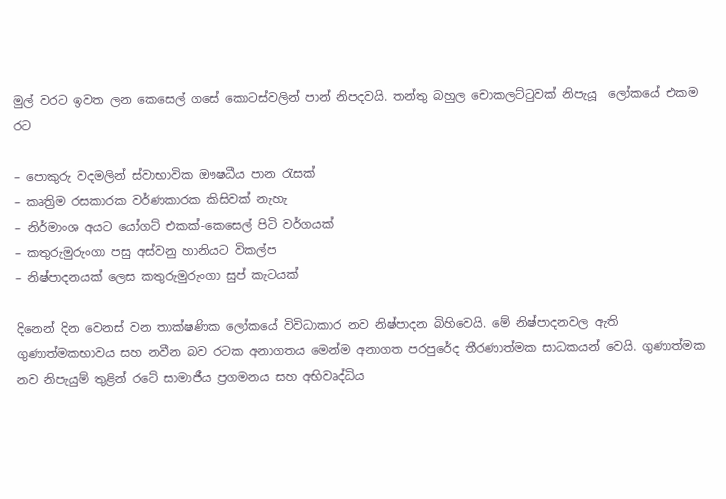මුල් වරට ඉවත ලන කෙසෙල් ගසේ කොටස්වලින් පාන් නිපදවයි. තන්තු බහුල චොකලට්ටුවක් නිපැයූ  ලෝකයේ එකම රට

– පොකුරු වදමලින් ස්වාභාවික ඖෂධීය පාන රැසක්
– කෘත්‍රිම රසකාරක වර්ණකාරක කිසිවක් නැහැ
– නිර්මාංශ අයට යෝගට් එකක්-කෙසෙල් පිටි වර්ගයක්
– කතුරුමුරුංගා පසු අස්වනු හානියට විකල්ප
– නිෂ්පාදනයක් ලෙස කතුරුමුරුංගා සුප් කැටයක්

දිනෙන් දින වෙනස් වන තාක්ෂණික ලෝකයේ විවිධාකාර නව නිෂ්පාදන බිහිවෙයි. මේ නිෂ්පාදනවල ඇති ගුණාත්මකභාවය සහ නවීන බව රටක අනාගතය මෙන්ම අනාගත පරපුරේද තීරණාත්මක සාධකයන් වෙයි. ගුණාත්මක නව නිපැයුම් තුළින් රටේ සාමාජීය ප්‍රගමනය සහ අභිවෘද්ධිය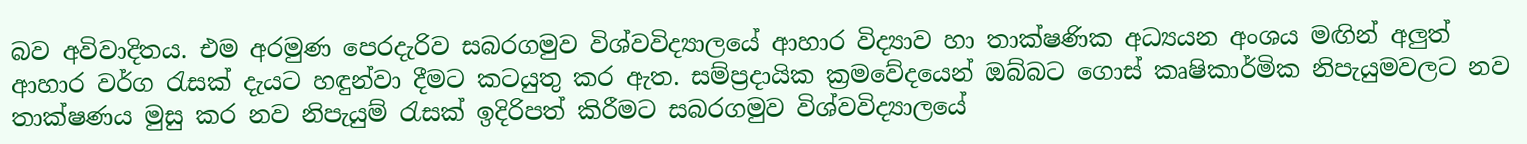බව අවිවාදිතය. එම අරමුණ පෙරදැරිව සබරගමුව විශ්වවිද්‍යාලයේ ආහාර විද්‍යාව හා තාක්ෂණික අධ්‍යයන අංශය මඟින් අලුත් ආහාර වර්ග රැසක් දැයට හඳුන්වා දීමට කටයුතු කර ඇත. සම්ප්‍රදායික ක්‍රමවේදයෙන් ඔබ්බට ගොස් කෘෂිකාර්මික නිපැයුමවලට නව තාක්ෂණය මුසු කර නව නිපැයුම් රැසක් ඉදිරිපත් කිරීමට සබරගමුව විශ්වවිද්‍යාලයේ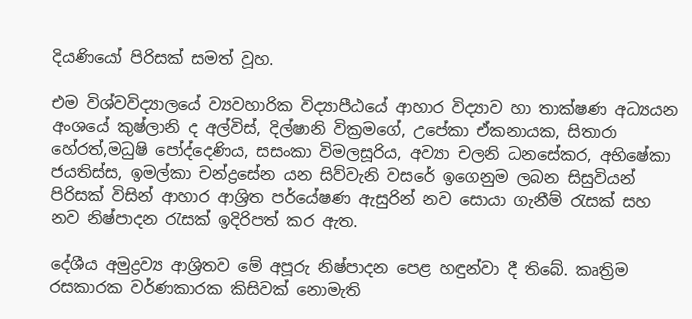දියණියෝ පිරිසක් සමත් වූහ.

එම විශ්වවිද්‍යාලයේ ව්‍යවහාරික විද්‍යාපීඨයේ ආහාර විද්‍යාව හා තාක්ෂණ අධ්‍යයන අංශයේ කුෂ්ලානි ද අල්විස්, දිල්ෂානි වික්‍රමගේ, උපේකා ඒකනායක, සිතාරා හේරත්,මධුෂි පෝද්දෙණිය, සසංකා විමලසූරිය, අව්‍යා චලනි ධනසේකර, අභිෂේකා ජයතිස්ස, ඉමල්කා චන්ද්‍රසේන යන සිව්වැනි වසරේ ඉගෙනුම ලබන සිසුවියන් පිරිසක් විසින් ආහාර ආශ්‍රිත පර්යේෂණ ඇසුරින් නව සොයා ගැනීම් රැසක් සහ නව නිෂ්පාදන රැසක් ඉදිරිපත් කර ඇත.

දේශීය අමුද්‍රව්‍ය ආශ්‍රිතව මේ අපූරු නිෂ්පාදන පෙළ හඳුන්වා දී තිබේ. කෘත්‍රිම රසකාරක වර්ණකාරක කිසිවක් නොමැති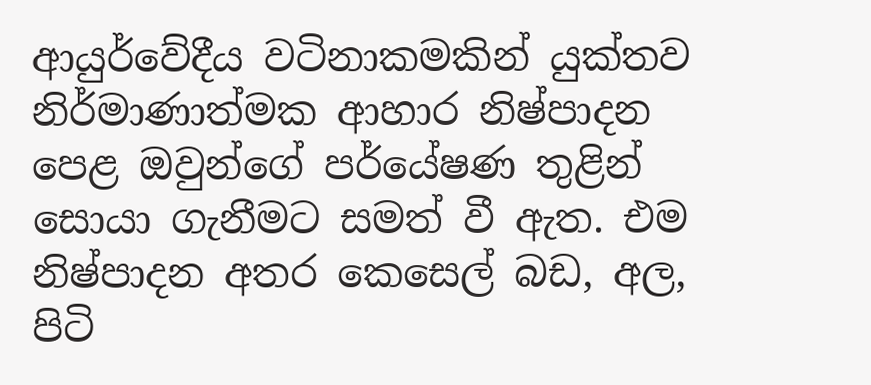ආයුර්වේදීය වටිනාකමකින් යුක්තව නිර්මාණාත්මක ආහාර නිෂ්පාදන පෙළ ඔවුන්ගේ පර්යේෂණ තුළින් සොයා ගැනීමට සමත් වී ඇත. එම නිෂ්පාදන අතර කෙසෙල් බඩ, අල, පිටි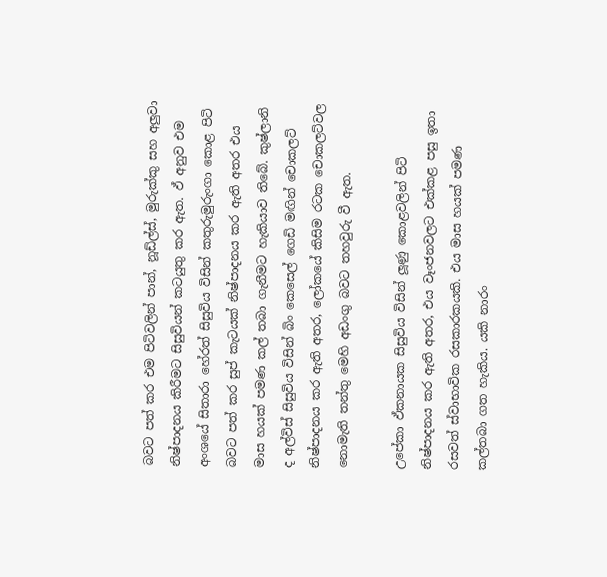බවට පත් කර එම පිටිවලින් පාන්, නූඩ්ල්ස්, මුරුක්කු සහ අලුවා නිෂ්පාදනය කිරීමට සිසුවියන් කටයුතු කර ඇත. ඵ් අනුව එම අංශයේ සිතාරා හේරත් සිසුවිය විසින් කතුරුමුරුංගා කොළ පිටි බවට පත් කර සුප් කැටයක් නිෂ්පාදනය කර ඇති අතර එය මාස හයක් පමණ කල් තබා ගැනීමට හැකියාව තිබේ. කුෂ්ලානි ද අල්විස් සිසුවිය විසින් බිං කෙසෙල් ගෙඩි මඟින් චොකලට් නිෂ්පාදනය කර ඇති අතර, ලෝකයේ කිසිම රටක චොකලට්වල නොමැති තන්තු මෙහි අඩංගු බවට තහවුරු වී ඇත.

උපේකා ඵ්කනායක සිසුවිය විසින් ලූණු කොළවලින් පිටි නිෂ්පාදනය කර ඇති අතර, එය වෑංජනවලට එක්කළ පසු ඉතා රසවත් ස්වාභාවික රසකාරකයකි. එය මාස හයක් පමණ කල්තබා ගත හැකිය. යකි නාරං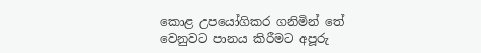කොළ උපයෝගිකර ගනිමින් තේ වෙනුවට පානය කිරීමට අපූරු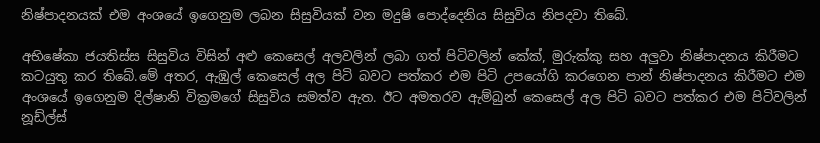නිෂ්පාදනයක් එම අංශයේ ඉගෙනුම ලබන සිසුවියක් වන මදුෂි පොද්දෙනිය සිසුවිය නිපදවා තිබේ.

අභිෂේකා ජයතිස්ස සිසුවිය විසින් අළු කෙසෙල් අලවලින් ලබා ගත් පිටිවලින් කේක්, මුරුක්කු සහ අලුවා නිෂ්පාදනය කිරීමට කටයුතු කර තිබේ.මේ අතර, ඇඹුල් කෙසෙල් අල පිටි බවට පත්කර එම පිටි උපයෝගි කරගෙන පාන් නිෂ්පාදනය කිරීමට එම අංශයේ ඉගෙනුම දිල්ෂානි වික්‍රමගේ සිසුවිය සමත්ව ඇත. ඊට අමතරව ඇම්බුන් කෙසෙල් අල පිටි බවට පත්කර එම පිටිවලින් නූඩ්ල්ස්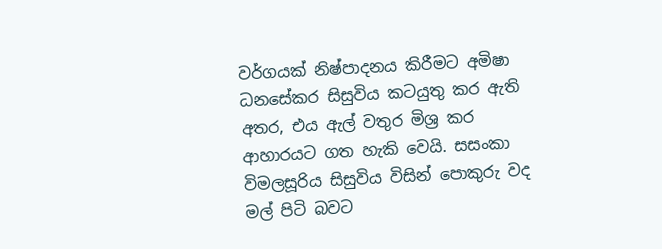වර්ගයක් නිෂ්පාදනය කිරීමට අමිෂා ධනසේකර සිසුවිය කටයුතු කර ඇති අතර, එය ඇල් වතුර මිශ්‍ර කර ආහාරයට ගත හැකි වෙයි. සසංකා විමලසූරිය සිසුවිය විසින් පොකුරු වද මල් පිටි බවට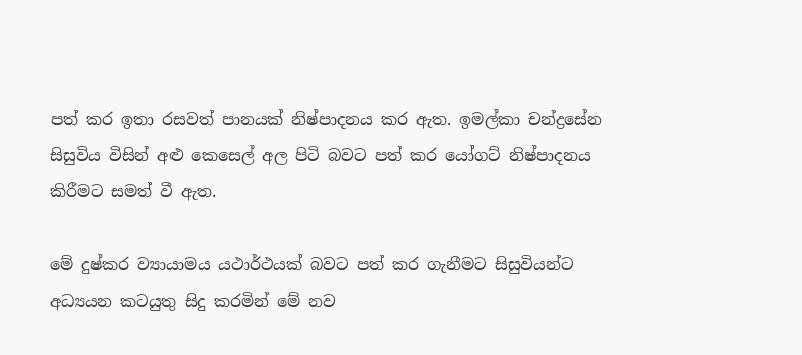පත් කර ඉතා රසවත් පානයක් නිෂ්පාදනය කර ඇත. ඉමල්කා චන්ද්‍රසේන සිසුවිය විසින් අළු කෙසෙල් අල පිටි බවට පත් කර යෝගට් නිෂ්පාදනය කිරීමට සමත් වී ඇත.

මේ දුෂ්කර ව්‍යායාමය යථාර්ථයක් බවට පත් කර ගැනීමට සිසුවියන්ට අධ්‍යයන කටයුතු සිදු කරමින් මේ නව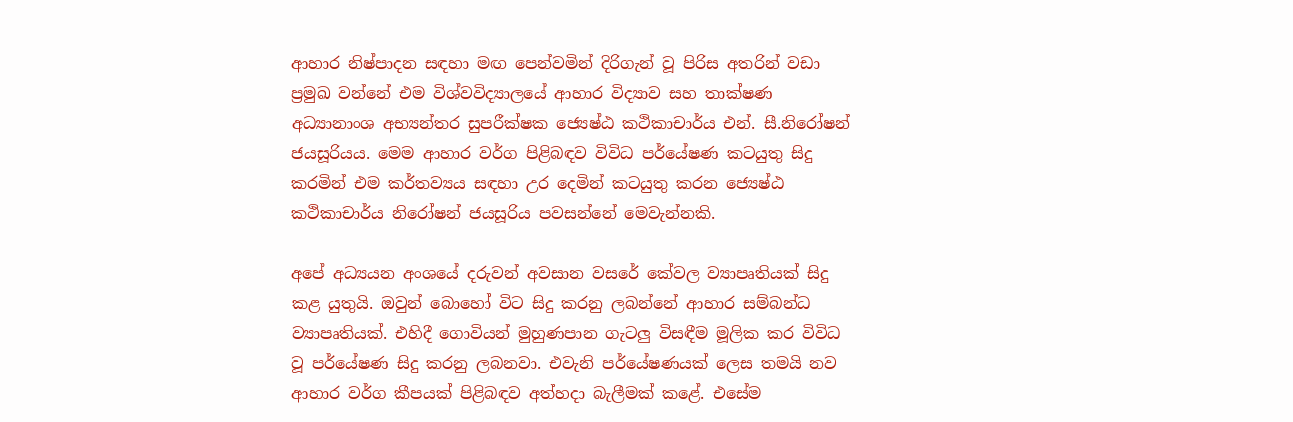ආහාර නිෂ්පාදන සඳහා මඟ පෙන්වමින් දිරිගැන් වූ පිරිස අතරින් වඩා ප්‍රමුඛ වන්නේ එම විශ්වවිද්‍යාලයේ ආහාර විද්‍යාව සහ තාක්ෂණ අධ්‍යානාංශ අභ්‍යන්තර සුපරීක්ෂක ජ්‍යෙෂ්ඨ කථිකාචාර්ය එන්. සී.නිරෝෂන් ජයසූරියය. මෙම ආහාර වර්ග පිළිබඳව විවිධ පර්යේෂණ කටයුතු සිදු කරමින් එම කර්තව්‍යය සඳහා උර දෙමින් කටයුතු කරන ජ්‍යෙෂ්ඨ කථිකාචාර්ය නිරෝෂන් ජයසූරිය පවසන්නේ මෙවැන්නකි.

අපේ අධ්‍යයන අංශයේ දරුවන් අවසාන වසරේ කේවල ව්‍යාපෘතියක් සිදු කළ යුතුයි. ඔවුන් බොහෝ විට සිදු කරනු ලබන්නේ ආහාර සම්බන්ධ ව්‍යාපෘතියක්. එහිදී ගොවියන් මුහුණපාන ගැටලු විසඳීම මූලික කර විවිධ වූ පර්යේෂණ සිදු කරනු ලබනවා. එවැනි පර්යේෂණයක් ලෙස තමයි නව ආහාර වර්ග කීපයක් පිළිබඳව අත්හදා බැලීමක් කළේ. එසේම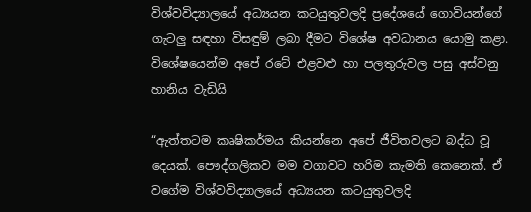විශ්වවිද්‍යාලයේ අධ්‍යයන කටයුතුවලදි ප්‍රදේශයේ ගොවියන්ගේ ගැටලු සඳහා විසඳුම් ලබා දීමට විශේෂ අවධානය යොමු කළා. විශේෂයෙන්ම අපේ රටේ එළවළු හා පලතුරුවල පසු අස්වනු හානිය වැඩියි

“ඇත්තටම කෘෂිකර්මය කියන්නෙ අපේ ජීවිතවලට බද්ධ වූ දෙයක්. පෞද්ගලිකව මම වගාවට හරිම කැමති කෙනෙක්. ඒ වගේම විශ්වවිද්‍යාලයේ අධ්‍යයන කටයුතුවලදි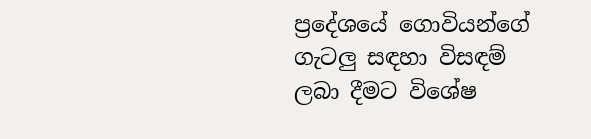ප්‍රදේශයේ ගොවියන්ගේ ගැටලු සඳහා විසඳම් ලබා දීමට විශේෂ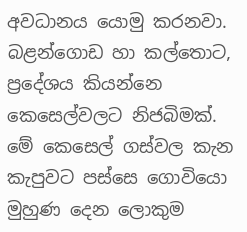අවධානය යොමු කරනවා. බළන්ගොඩ හා කල්තොට, ප්‍රදේශය කියන්නෙ කෙසෙල්වලට නිජබිමක්. මේ කෙසෙල් ගස්වල කැන කැපුවට පස්සෙ ගොවියො මුහුණ දෙන ලොකුම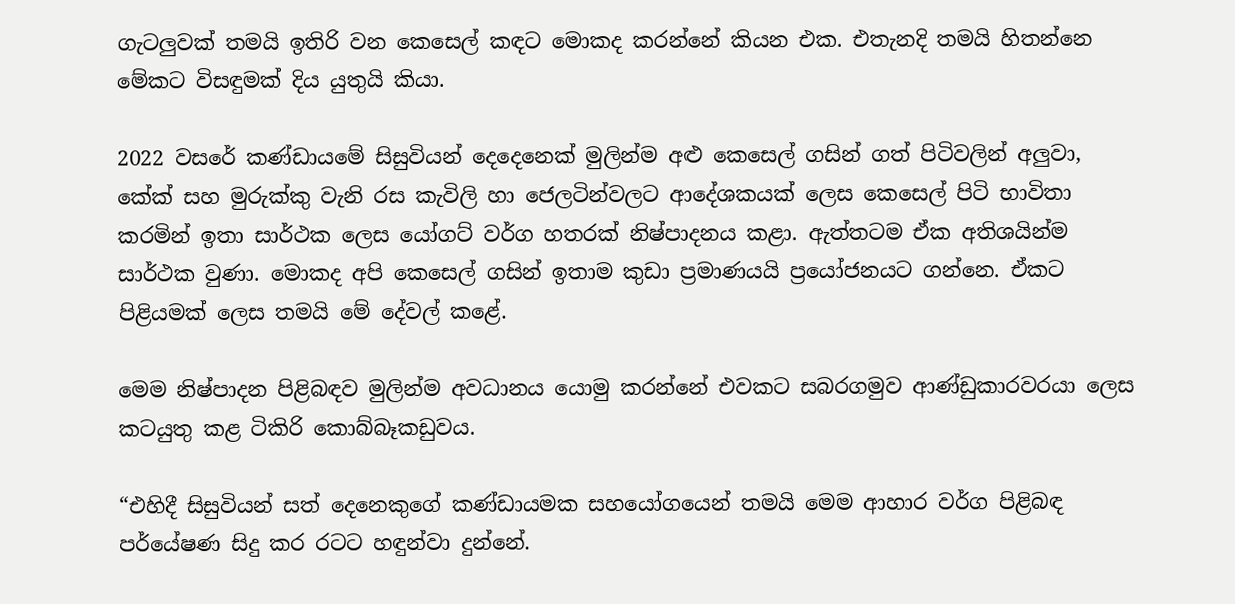ගැටලුවක් තමයි ඉතිරි වන කෙසෙල් කඳට මොකද කරන්නේ කියන එක. එතැනදි තමයි හිතන්නෙ මේකට විසඳුමක් දිය යුතුයි කියා.

2022 වසරේ කණ්ඩායමේ සිසුවියන් දෙදෙනෙක් මුලින්ම අළු කෙසෙල් ගසින් ගත් පිටිවලින් අලුවා, කේක් සහ මුරුක්කු වැනි රස කැවිලි හා ජෙලටින්වලට ආදේශකයක් ලෙස කෙසෙල් පිටි භාවිතා කරමින් ඉතා සාර්ථක ලෙස යෝගට් වර්ග හතරක් නිෂ්පාදනය කළා. ඇත්තටම ඒක අතිශයින්ම සාර්ථක වුණා. මොකද අපි කෙසෙල් ගසින් ඉතාම කුඩා ප්‍රමාණයයි ප්‍රයෝජනයට ගන්නෙ. ඒකට පිළියමක් ලෙස තමයි මේ දේවල් කළේ.

මෙම නිෂ්පාදන පිළිබඳව මුලින්ම අවධානය යොමු කරන්නේ එවකට සබරගමුව ආණ්ඩුකාරවරයා ලෙස කටයුතු කළ ටිකිරි කොබ්බෑකඩුවය.

“එහිදී සිසුවියන් සත් දෙනෙකුගේ කණ්ඩායමක‍ සහයෝගයෙන් තමයි මෙම ආහාර වර්ග පිළිබඳ පර්යේෂණ සිදු කර රටට හඳුන්වා දුන්නේ.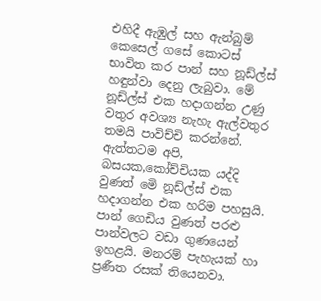එහිදී ඇඹුල් සහ ඇන්බුම් කෙසෙල් ගසේ කොටස් භාවිත කර පාන් සහ නූඩ්ල්ස් හඳුන්වා දෙනු ලැබුවා. මේ නූඩ්ල්ස් එක හදාගන්න උණු වතුර අවශ්‍ය නැහැ ඇල්වතුර තමයි පාවිච්චි කරන්නේ. ඇත්තටම අපි, බසයක,කෝච්චියක යද්දි වුණත් මෙි නූඩ්ල්ස් එක හදාගන්න එක හරිම පහසුයි. පාන් ගෙඩිය වුණත් පරළු පාන්වලට වඩා ගුණයෙන් ඉහළයි. මනරම් පැහැයක් හා ප්‍රණීත රසක් තියෙනවා.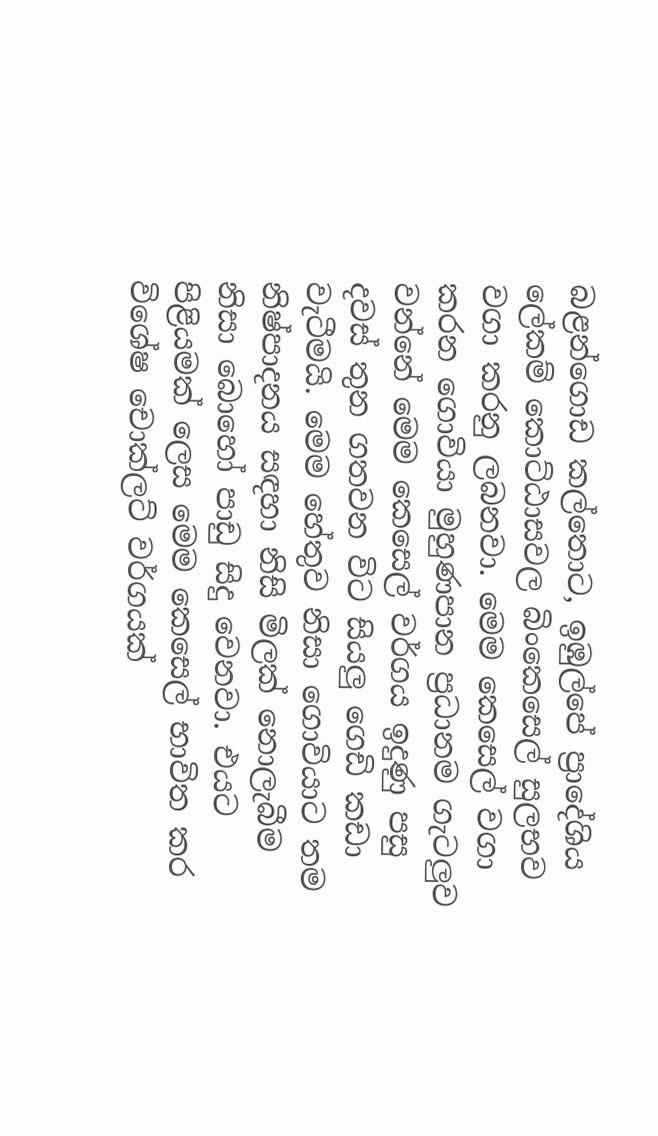බළන්ගොඩ කල්තොට, ඉඹුල්පේ ප්‍රාදේශිය ලේකම් කොට්ඨාසවල බිංකෙසෙල් සුලභව වගා කරනු ලබනවා. මෙම කෙසෙල් වගා කරන ගොවියා මුහුණපාන ප්‍රධානම ගැටලුව වන්නේ මෙම කෙසෙල් වර්ගය ඉදුණු පසු දවස් තුන ගතවන විට සියලු ගෙඩි කඩා වැටීමයි. මෙම හේතුව නිසා ගොවියාට තම නිෂ්පාදනය සඳහා නිසි මිලක් නොලැබීම නිසා බොහෝ පාඩු සිදු වෙනවා. එයට පිළියමක් ලෙස මෙම කෙසෙල් භාවිත කර විශේෂ චොක්ලට් වර්ගයක්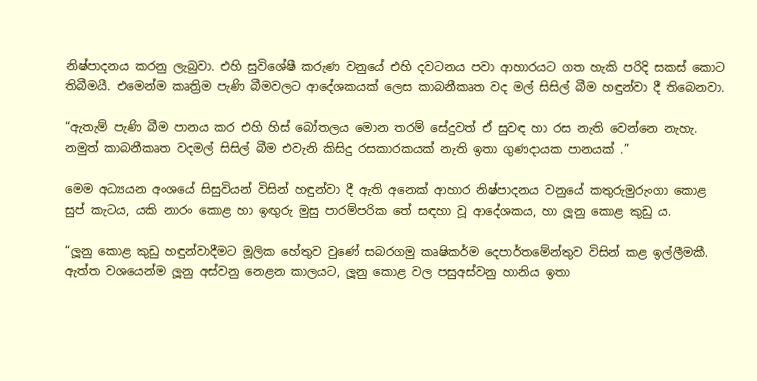නිෂ්පාදනය කරනු ලැබුවා. එහි සුවිශේෂී කරුණ වනුයේ එහි දවටනය පවා ආහාරයට ගත හැකි පරිදි සකස් කොට තිබීමයී. එමෙන්ම කෘත්‍රිම පැණි බීමවලට ආදේශකයක් ලෙස කාබනීකෘත වද මල් සිසිල් බීම හඳුන්වා දී තිබෙනවා.

“ඇතැම් පැණි බීම පානය කර එහි හිස් බෝතලය මොන තරම් සේදුවත් ඒ සුවඳ හා රස නැති වෙන්නෙ නැහැ. නමුත් කාබනීකෘත වදමල් සිසිල් බීම එවැනි කිසිදු රසකාරකයක් නැති ඉතා ගුණදායක පානයක් .”

මෙම අධ්‍යයන අංශයේ සිසුවියන් විසින් හඳුන්වා දී ඇති අනෙක් ආහාර නිෂ්පාදනය වනුයේ කතුරුමුරුංගා කොළ සුප් කැටය, යකි නාරං කොළ හා ඉඟුරු මුසු පාරම්පරික තේ සඳහා වූ ආදේශකය, හා ලූනු කොළ කුඩු ය.

“ලූනු කොළ කුඩු හඳුන්වාදීමට මූලික හේතුව වුණේ සබරගමු කෘෂිකර්ම දෙපාර්තමේන්තුව විසින් කළ ඉල්ලීමකී. ඇත්ත වශයෙන්ම ලූනු අස්වනු නෙළන කාලයට, ලූනු කොළ වල පසුඅස්වනු හානිය ඉතා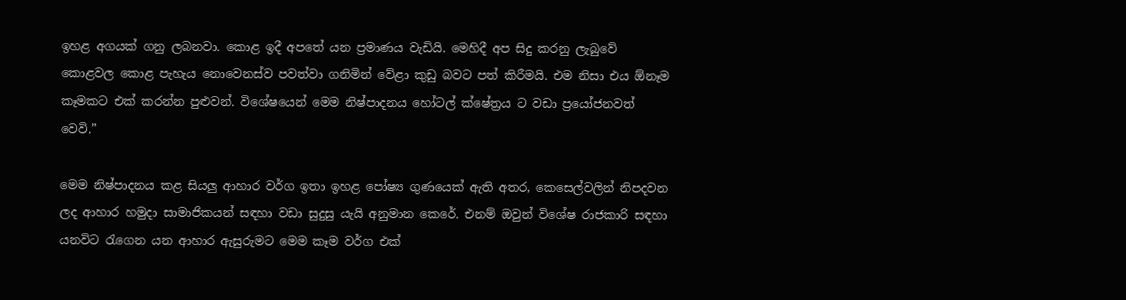ඉහළ අගයක් ගනු ලබනවා. කොළ ඉදී අපතේ යන ප්‍රමාණය වැඩියි. මෙහිදී අප සිදු කරනු ලැබුවේ කොළවල කොළ පැහැය නොවෙනස්ව පවත්වා ගනිමින් වේළා කුඩු බවට පත් කිරීමයි. එම නිසා එය ඕනෑම කෑමකට එක් කරන්න පුළුවන්. විශේෂයෙන් මෙම නිෂ්පාදනය හෝටල් ක්ෂේත්‍රය ට වඩා ප්‍රයෝජනවත් වෙවි.”

මෙම නිෂ්පාදනය කළ සියලු ආහාර වර්ග ඉතා ඉහළ පෝෂ්‍ය ගුණයෙක් ඇති අතර, කෙසෙල්වලින් නිපදවන ලද ආහාර හමුදා සාමාජිකයන් සඳහා වඩා සුදුසු යැයි අනුමාන කෙරේ. එනම් ඔවුන් විශේෂ රාජකාරි සඳහා යනවිට රැගෙන යන ආහාර ඇසුරුමට මෙම කෑම වර්ග එක්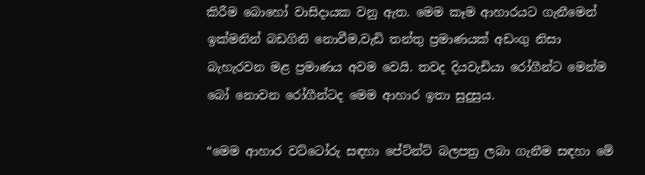කිරීම බොහෝ වාසිදායක වනු ඇත. මෙම කෑම ආහාරයට ගැනීමෙන් ඉක්මනින් බඩගිනි නොවීම,වැඩි තන්තු ප්‍රමාණයක් අඩංගු නිසා බැහැරවන මළ ප්‍රමාණය අවම වෙයි. තවද දියවැඩියා රෝගීන්ට මෙන්ම බෝ නොවන රෝගීන්ටද මෙම ආහාර ඉතා සුදුසුය.

“මෙම ආහාර වට්ටෝරු සඳහා පේට්න්ට් බලපත්‍ර ලබා ගැනීම සඳහා මේ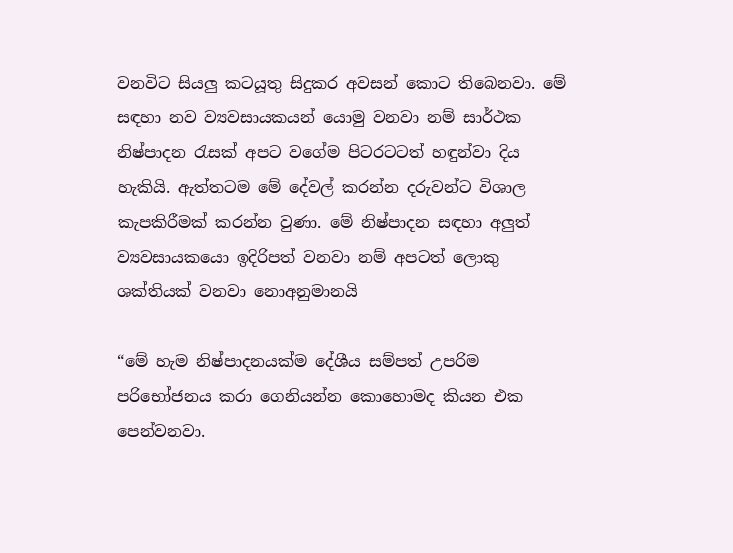වනවිට සියලු කටයූතු සිදුකර අවසන් කොට තිබෙනවා. මේ සඳහා නව ව්‍යවසායකයන් යොමු වනවා නම් සාර්ථක නිෂ්පාදන රැසක් අපට වගේම පිටරටටත් හඳුන්වා දිය හැකියි. ඇත්තටම මේ දේවල් කරන්න දරුවන්ට විශාල කැපකිරීමක් කරන්න වුණා. මේ නිෂ්පාදන සඳහා අලුත් ව්‍යවසායකයො ඉදිරිපත් වනවා නම් අපටත් ලොකු ශක්තියක් වනවා නොඅනුමානයි

“මේ හැම නිෂ්පාදනයක්ම දේශීය සම්පත් උපරිම පරිභෝජනය කරා ගෙනියන්න කොහොමද කියන එක පෙන්වනවා.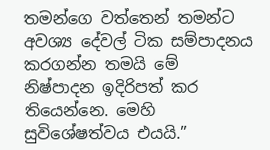තමන්ගෙ වත්තෙන් තමන්ට අවශ්‍ය දේවල් ටික සම්පාදනය කරගන්න තමයි මේ නිෂ්පාදන ඉදිරිපත් කර තියෙන්නෙ. මෙහි සුවිශේෂත්වය එයයි.”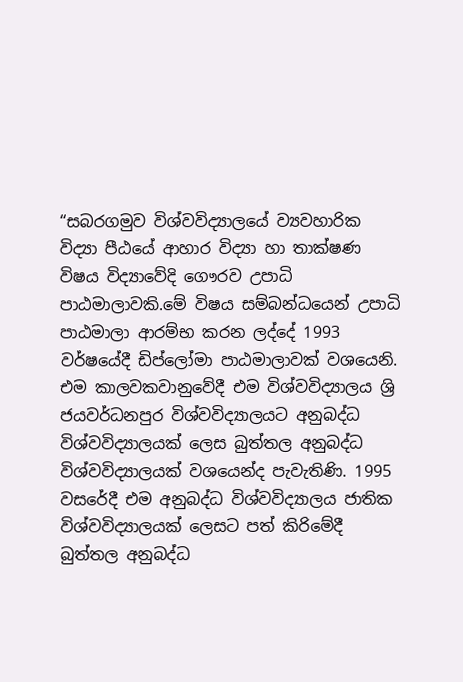“සබරගමුව විශ්වවිද්‍යාලයේ ව්‍යවහාරික විද්‍යා පීඨයේ ආහාර විද්‍යා හා තාක්ෂණ විෂය විද්‍යාවේදි ගෞරව උපාධි පාඨමාලාවකි.මේ විෂය සම්බන්ධයෙන් උපාධි පාඨමාලා ආරම්භ කරන ලද්දේ 1993 වර්ෂයේදී ඩිප්ලෝමා පාඨමාලාවක් වශයෙනි. එම කාලවකවානුවේදී එම විශ්වවිද්‍යාලය ශ්‍රි ජයවර්ධනපුර විශ්වවිද්‍යාලයට අනුබද්ධ විශ්වවිද්‍යාලයක් ලෙස බුත්තල අනුබද්ධ විශ්වවිද්‍යාලයක් වශයෙන්ද පැවැතිණි. 1995 වසරේදී එම අනුබද්ධ විශ්වවිද්‍යාලය ජාතික විශ්වවිද්‍යාලයක් ලෙසට පත් කිරිමේදී බුත්තල අනුබද්ධ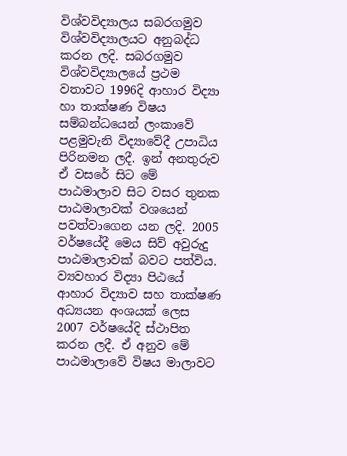විශ්වවිද්‍යාලය සබරගමුව විශ්වවිද්‍යාලයට අනුබද්ධ කරන ලදි. සබරගමුව විශ්වවිද්‍යාලයේ ප්‍රථම වතාවට 1996දි ආහාර විද්‍යා හා තාක්ෂණ විෂය සම්බන්ධයෙන් ලංකාවේ පළමුවැනි විද්‍යාවේදී උපාධිය පිරිනමන ලදී. ඉන් අනතුරුව ඒ වසරේ සිට මේ පාඨමාලාව සිට වසර තුනක පාඨමාලාවක් වශයෙන් පවත්වාගෙන යන ලදි. 2005 වර්ෂයේදී මෙය සිව් අවුරුදු පාඨමාලාවක් බවට පත්විය. ව්‍යවහාර විද්‍යා පිඨයේ ආහාර විද්‍යාව සහ තාක්ෂණ අධ්‍යයන අංශයක් ලෙස 2007 වර්ෂයේදි ස්ථාපිත කරන ලදී. ඒ අනුව මේ පාඨමාලාවේ විෂය මාලාවට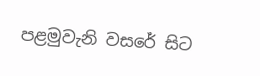පළමුවැනි වසරේ සිට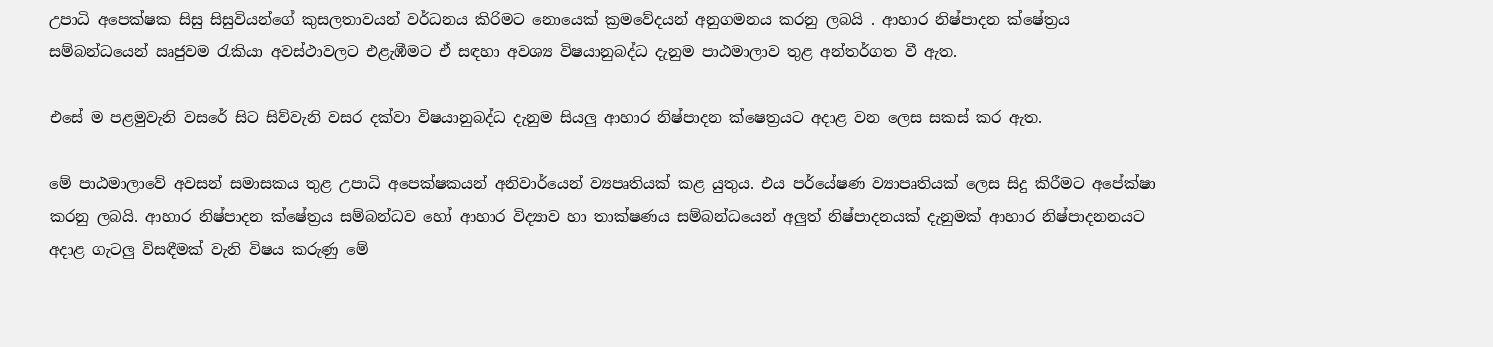උපාධි අපෙක්ෂක සිසු සිසුවියන්ගේ කුසලතාවයන් වර්ධනය කිරිමට නොයෙක් ක්‍රමවේදයන් අනුගමනය කරනු ලබයි . ආහාර නිෂ්පාදන ක්ෂේත්‍රය සම්බන්ධයෙන් ඍජුවම රැකියා අවස්ථාවලට එළැඹීමට ඒ සඳහා අවශ්‍ය විෂයානුබද්ධ දැනුම පාඨමාලාව තුළ අන්තර්ගත වී ඇත.

එසේ ම පළමුවැනි වසරේ සිට සිව්වැනි වසර දක්වා විෂයානුබද්ධ දැනුම සියලු ආහාර නිෂ්පාදන ක්ෂෙත්‍රයට අදාළ වන ලෙස සකස් කර ඇත.

මේ පාඨමාලාවේ අවසන් සමාසකය තුළ උපාධි අපෙක්ෂකයන් අනිවාර්යෙන් ව්‍යපෘතියක් කළ යුතුය. එය පර්යේෂණ ව්‍යාපෘතියක් ලෙස සිදු කිරීමට අපේක්ෂා කරනු ලබයි. ආහාර නිෂ්පාදන ක්ෂේත්‍රය සම්බන්ධව හෝ ආහාර විද්‍යාව හා තාක්ෂණය සම්බන්ධයෙන් අලුත් නිෂ්පාදනයක් දැනුමක් ආහාර නිෂ්පාදනනයට අදාළ ගැටලු විසඳීමක් වැනි විෂය කරුණු මේ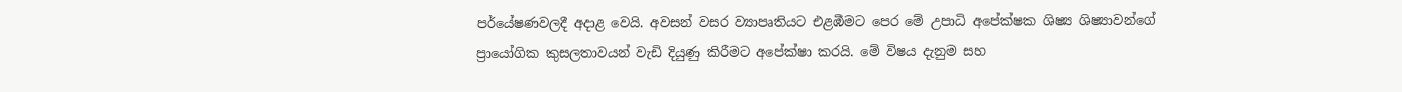පර්යේෂණවලදී අදාළ වෙයි. අවසන් වසර ව්‍යාපෘතියට එළඹීමට පෙර මේ උපාධි අපේක්ෂක ශිෂ්‍ය ශිෂ්‍යාවන්ගේ ප්‍රායෝගික කුසලතාවයන් වැඩි දියුණු කිරීමට අපේක්ෂා කරයි. මේ විෂය දැනුම සහ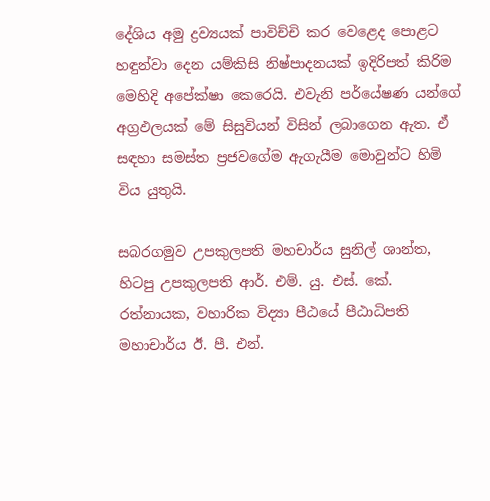දේශිය අමු ද්‍රව්‍යයක් පාවිච්චි කර වෙළෙද පොළට හඳුන්වා දෙන යම්කිසි නිෂ්පාදනයක් ඉදිරිපත් කිරිම මෙහිදි අපේක්ෂා කෙරෙයි. එවැනි පර්යේෂණ යන්ගේ අග්‍රඵලයක් මේ සිසුවියන් විසින් ලබාගෙන ඇත. ඒ සඳහා සමස්ත ප්‍රජවගේම ඇගැයීම මොවුන්ට හිමි විය යුතුයි.

සබරගමුව උපකුලපති මහචාර්ය සුනිල් ශාන්ත, හිටපු උපකුලපති ආර්. එම්. යු. එස්. කේ. රත්නායක, වහාරික විද්‍යා පීඨයේ පීඨාධිපති මහාචාර්ය ඊ. පී. එන්.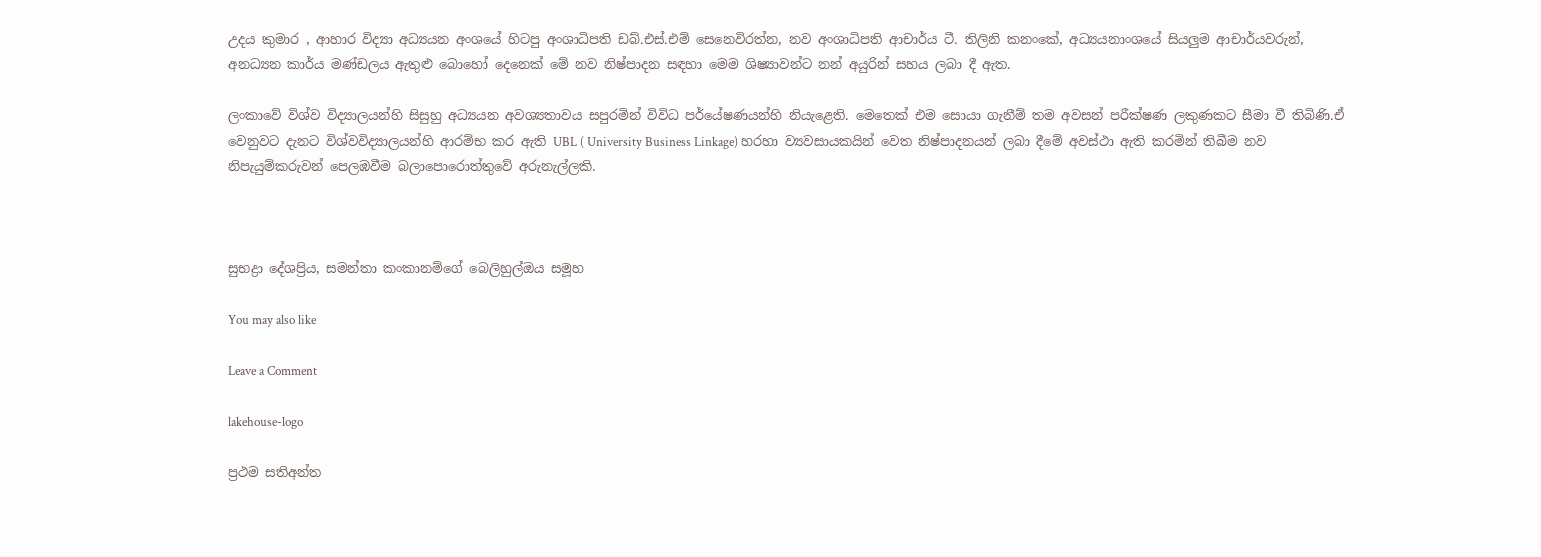උදය කුමාර , ආහාර විද්‍යා අධ්‍යයන අංශයේ හිටපු අංශාධිපති ඩබ්.එස්.එම් සෙනෙවිරත්න, නව අංශාධිපති ආචාර්ය ටී. තිලිනි කනංකේ, අධ්‍යයනාංශයේ සියලුම ආචාර්යවරුන්, අනධ්‍යන කාර්ය මණ්ඩලය ඇතුළු බොහෝ දෙනෙක් මේ නව නිෂ්පාදන සඳහා මෙම ශිෂ්‍යාවන්ට නන් අයුරින් සහය ලබා දී ඇත.

ලංකාවේ විශ්ව විද්‍යාලයන්හි සිසුහු අධ්‍යයන අවශ්‍යතාවය සපුරමින් විවිධ පර්යේෂණයන්හි නියැළෙති. මෙතෙක් එම සොයා ගැනීම් තම අවසන් පරීක්ෂණ ලකුණකට සීමා වී තිබිණි.ඒ වෙනුවට දැනට විශ්වවිද්‍යාලයන්හි ආරම්භ කර ඇති UBL ( University Business Linkage) හරහා ව්‍යවසායකයින් වෙත නිෂ්පාදනයන් ලබා දීමේ අවස්ථා ඇති කරමින් තිබීම නව නිපැයුම්කරුවන් පෙලඹවීම බලාපොරොත්තුවේ අරුනැල්ලකි.



සුභද්‍රා දේශප්‍රිය, සමන්තා කංකානම්ගේ බෙලිහුල්ඔය සමූහ

You may also like

Leave a Comment

lakehouse-logo

ප්‍රථම සතිඅන්ත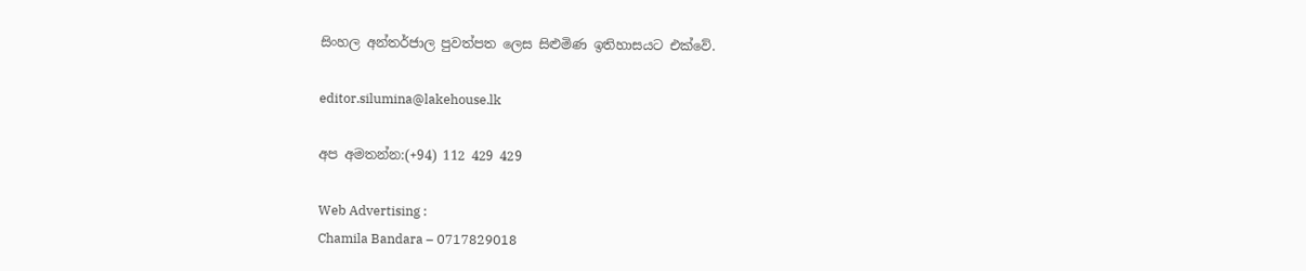සිංහල අන්තර්ජාල පුවත්පත ලෙස සිළුමිණ ඉතිහාසයට එක්වේ.

editor.silumina@lakehouse.lk

අප අමතන්න:(+94) 112 429 429

Web Advertising :
Chamila Bandara – 0717829018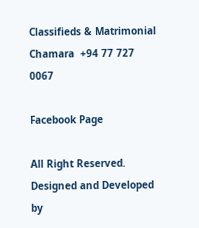Classifieds & Matrimonial
Chamara  +94 77 727 0067

Facebook Page

All Right Reserved. Designed and Developed by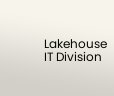Lakehouse IT Division